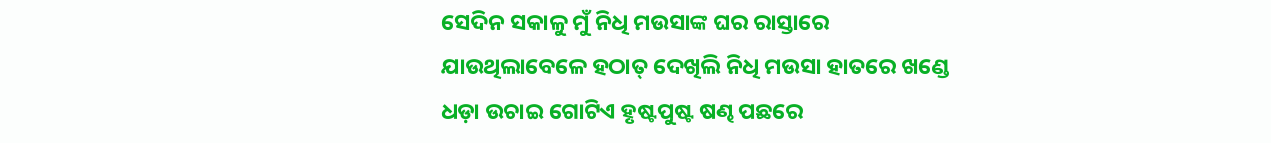ସେଦିନ ସକାଳୁ ମୁଁ ନିଧି ମଉସାଙ୍କ ଘର ରାସ୍ତାରେ ଯାଉଥିଲାବେଳେ ହଠାତ୍ ଦେଖିଲି ନିଧି ମଉସା ହାତରେ ଖଣ୍ଡେ ଧଡ଼ା ଉଚାଇ ଗୋଟିଏ ହୃଷ୍ଟପୁଷ୍ଟ ଷଣ୍ଢ ପଛରେ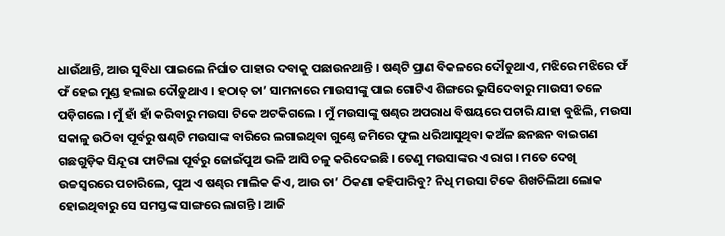ଧାଉଁଥାନ୍ତି, ଆଉ ସୁବିଧା ପାଇଲେ ନିର୍ଘାତ ପାହାର ଦବାକୁ ପଛାଉନଥାନ୍ତି । ଷଣ୍ଢଟି ପ୍ରାଣ ବିକଳରେ ଦୌଡୁଥାଏ, ମଝିରେ ମଝିରେ ଫଁ ଫଁ ହେଇ ମୁଣ୍ଡ ହଲାଇ ଦୌଡ଼ୁଥାଏ । ହଠାତ୍ ତା’ ସାମନାରେ ମାଉସୀଙ୍କୁ ପାଇ ଗୋଟିଏ ଶିଙ୍ଗରେ ଭୁସିଦେବାରୁ ମାଉସୀ ତଳେ ପଡ଼ିଗଲେ । ମୁଁ ହାଁ ହାଁ କରିବାରୁ ମଉସା ଟିକେ ଅଟକିଗଲେ । ମୁଁ ମଉସାଙ୍କୁ ଷଣ୍ଢର ଅପରାଧ ବିଷୟରେ ପଚାରି ଯାହା ବୁଝିଲି, ମଉସା ସକାଳୁ ଉଠିବା ପୂର୍ବରୁ ଷଣ୍ଢଟି ମଉସାଙ୍କ ବାରିରେ ଲଗାଇଥିବା ଗୁଣ୍ଠେ ଜମିରେ ଫୁଲ ଧରିଆସୁଥିବା କଅଁଳ ଛନଛନ ବାଇଗଣ ଗଛଗୁଡ଼ିକ ସିନ୍ଦୂରା ଫାଟିଲା ପୂର୍ବରୁ ଜୋଇଁପୁଅ ଭଳି ଆସି ଚଳୁ କରିଦେଇଛି । ତେଣୁ ମଉସାଙ୍କର ଏ ରାଗ । ମତେ ଦେଖି ଉଚ୍ଚସ୍ୱରରେ ପଚାରିଲେ, ପୁଅ ଏ ଷଣ୍ଢର ମାଲିକ କିଏ, ଆଉ ତା’ ଠିକଣା କହିପାରିବୁ? ନିଧି ମଉସା ଟିକେ ଶିଖଚିଲିଆ ଲୋକ ହୋଇଥିବାରୁ ସେ ସମସ୍ତଙ୍କ ସାଙ୍ଗରେ ଲାଗନ୍ତି । ଆଜି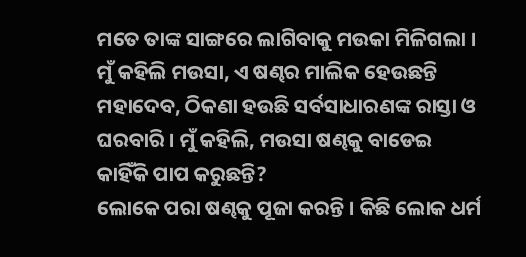ମତେ ତାଙ୍କ ସାଙ୍ଗରେ ଲାଗିବାକୁ ମଉକା ମିଳିଗଲା । ମୁଁ କହିଲି ମଉସା, ଏ ଷଣ୍ଢର ମାଲିକ ହେଉଛନ୍ତି ମହାଦେବ, ଠିକଣା ହଉଛି ସର୍ବସାଧାରଣଙ୍କ ରାସ୍ତା ଓ ଘରବାରି । ମୁଁ କହିଲି, ମଉସା ଷଣ୍ଢକୁ ବାଡେଇ କାହିଁକି ପାପ କରୁଛନ୍ତି?
ଲୋକେ ପରା ଷଣ୍ଢକୁ ପୂଜା କରନ୍ତି । କିଛି ଲୋକ ଧର୍ମ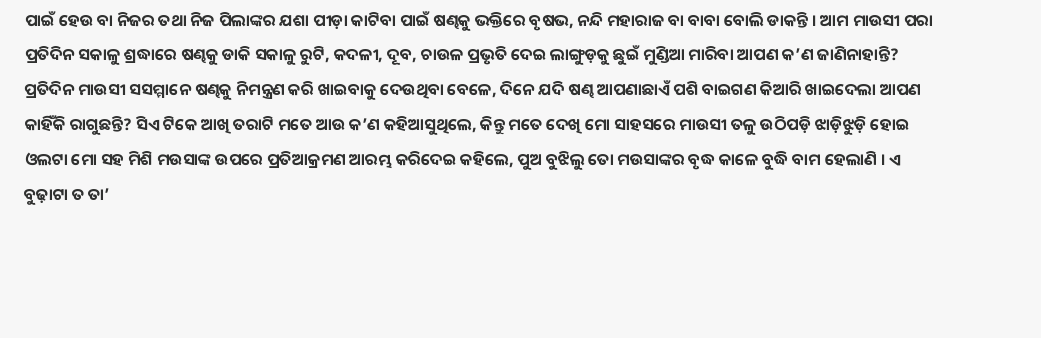ପାଇଁ ହେଉ ବା ନିଜର ତଥା ନିଜ ପିଲାଙ୍କର ଯଶା ପୀଡ଼ା କାଟିବା ପାଇଁ ଷଣ୍ଢକୁ ଭକ୍ତିରେ ବୃଷଭ, ନନ୍ଦି ମହାରାଜ ବା ବାବା ବୋଲି ଡାକନ୍ତି । ଆମ ମାଉସୀ ପରା ପ୍ରତିଦିନ ସକାଳୁ ଶ୍ରଦ୍ଧାରେ ଷଣ୍ଢକୁ ଡାକି ସକାଳୁ ରୁଟି, କଦଳୀ, ଦୂବ, ଚାଉଳ ପ୍ରଭୃତି ଦେଇ ଲାଙ୍ଗୁଡ଼କୁ ଛୁଇଁ ମୁଣ୍ଡିଆ ମାରିବା ଆପଣ କ’ଣ ଜାଣିନାହାନ୍ତି? ପ୍ରତିଦିନ ମାଉସୀ ସସମ୍ମାନେ ଷଣ୍ଢକୁ ନିମନ୍ତ୍ରଣ କରି ଖାଇବାକୁ ଦେଉଥିବା ବେଳେ, ଦିନେ ଯଦି ଷଣ୍ଢ ଆପଣାଛାଏଁ ପଶି ବାଇଗଣ କିଆରି ଖାଇଦେଲା ଆପଣ କାହିଁକି ରାଗୁଛନ୍ତି? ସିଏ ଟିକେ ଆଖି ତରାଟି ମତେ ଆଉ କ’ଣ କହିଆସୁଥିଲେ, କିନ୍ତୁ ମତେ ଦେଖି ମୋ ସାହସରେ ମାଉସୀ ତଳୁ ଉଠିପଡ଼ି ଝାଡ଼ିଝୁଡ଼ି ହୋଇ ଓଲଟା ମୋ ସହ ମିଶି ମଉସାଙ୍କ ଉପରେ ପ୍ରତିଆକ୍ରମଣ ଆରମ୍ଭ କରିଦେଇ କହିଲେ, ପୁଅ ବୁଝିଲୁ ତୋ ମଉସାଙ୍କର ବୃଦ୍ଧ କାଳେ ବୁଦ୍ଧି ବାମ ହେଲାଣି । ଏ ବୁଢ଼ାଟା ତ ତା’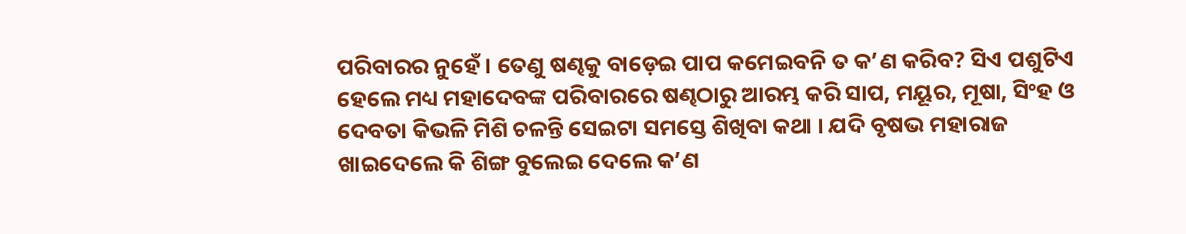ପରିବାରର ନୁହେଁ । ତେଣୁ ଷଣ୍ଢକୁ ବାଡ଼େଇ ପାପ କମେଇବନି ତ କ’ଣ କରିବ? ସିଏ ପଶୁଟିଏ ହେଲେ ମଧ୍ୟ ମହାଦେବଙ୍କ ପରିବାରରେ ଷଣ୍ଢଠାରୁ ଆରମ୍ଭ କରି ସାପ, ମୟୂର, ମୂଷା, ସିଂହ ଓ ଦେବତା କିଭଳି ମିଶି ଚଳନ୍ତି ସେଇଟା ସମସ୍ତେ ଶିଖିବା କଥା । ଯଦି ବୃଷଭ ମହାରାଜ ଖାଇଦେଲେ କି ଶିଙ୍ଗ ବୁଲେଇ ଦେଲେ କ’ଣ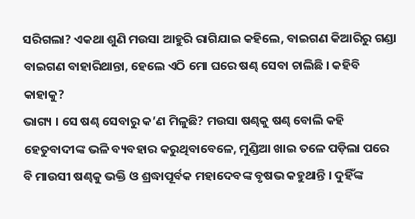ସରିଗଲା? ଏକଥା ଶୁଣି ମଉସା ଆହୁରି ରାଗିଯାଇ କହିଲେ, ବାଇଗଣ କିଆରିରୁ ଗଣ୍ଡା ବାଇଗଣ ବାହାରିଥାନ୍ତା, ହେଲେ ଏଠି ମୋ ଘରେ ଷଣ୍ଢ ସେବା ଚାଲିଛି । କହିବି କାହାକୁ?
ଭାଗ୍ୟ । ସେ ଷଣ୍ଢ ସେବାରୁ କ’ଣ ମିଳୁଛି? ମଉସା ଷଣ୍ଢକୁ ଷଣ୍ଢ ବୋଲି କହି ହେତୁବାଦୀଙ୍କ ଭଳି ବ୍ୟବହାର କରୁଥିବାବେଳେ, ମୁଣ୍ଡିଆ ଖାଇ ତଳେ ପଡ଼ିଲା ପରେ ବି ମାଉସୀ ଷଣ୍ଢକୁ ଭକ୍ତି ଓ ଶ୍ରଦ୍ଧାପୂର୍ବକ ମହାଦେବଙ୍କ ବୃଷଭ କହୁଥାନ୍ତି । ଦୁହିଁଙ୍କ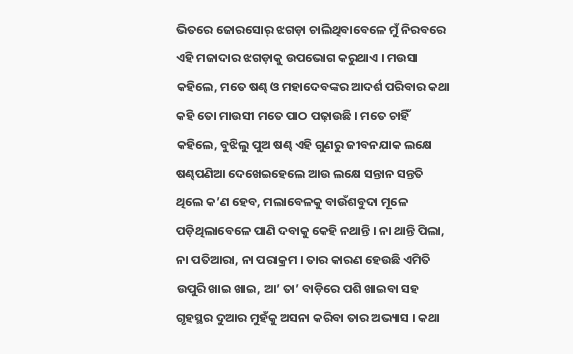ଭିତରେ ଜୋରସୋର୍ ଝଗଡ଼ା ଚାଲିଥିବାବେଳେ ମୁଁ ନିରବରେ ଏହି ମଜାଦାର ଝଗଡ଼ାକୁ ଉପଭୋଗ କରୁଥାଏ । ମଉସା କହିଲେ, ମତେ ଷଣ୍ଢ ଓ ମହାଦେବଙ୍କର ଆଦର୍ଶ ପରିବାର କଥା କହି ତୋ ମାଉସୀ ମତେ ପାଠ ପଢ଼ାଉଛି । ମତେ ଚାହିଁ କହିଲେ, ବୁଝିଲୁ ପୁଅ ଷଣ୍ଢ ଏହି ଗୁଣରୁ ଜୀବନଯାକ ଲକ୍ଷେ ଷଣ୍ଢପଣିଆ ଦେଖେଇହେଲେ ଆଉ ଲକ୍ଷେ ସନ୍ତାନ ସନ୍ତତି ଥିଲେ କ’ଣ ହେବ, ମଲାବେଳକୁ ବାଉଁଶବୁଦା ମୂଳେ ପଡ଼ିଥିଲାବେଳେ ପାଣି ଦବାକୁ କେହି ନଥାନ୍ତି । ନା ଥାନ୍ତି ପିଲା, ନା ପତିଆରା, ନା ପରାକ୍ରମ । ତାର କାରଣ ହେଉଛି ଏମିତି ଉପୁରି ଖାଇ ଖାଇ, ଆ’ ତା’ ବାଡ଼ିରେ ପଶି ଖାଇବା ସହ ଗୃହସ୍ଥର ଦୁଆର ମୁହଁକୁ ଅସନା କରିବା ତାର ଅଭ୍ୟାସ । କଥା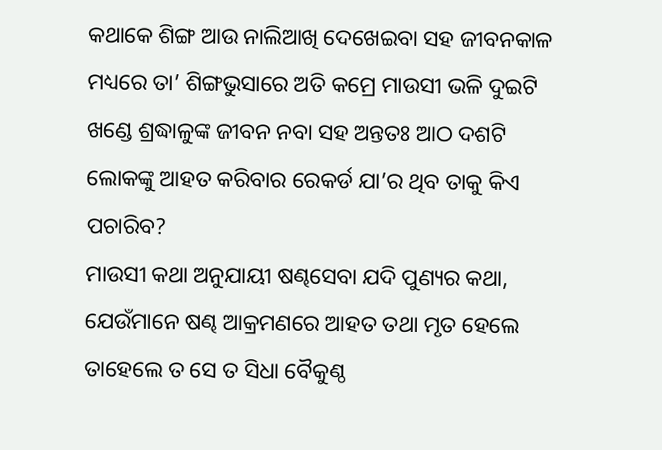କଥାକେ ଶିଙ୍ଗ ଆଉ ନାଲିଆଖି ଦେଖେଇବା ସହ ଜୀବନକାଳ ମଧ୍ୟରେ ତା’ ଶିଙ୍ଗଭୁସାରେ ଅତି କମ୍ରେ ମାଉସୀ ଭଳି ଦୁଇଟି ଖଣ୍ଡେ ଶ୍ରଦ୍ଧାଳୁଙ୍କ ଜୀବନ ନବା ସହ ଅନ୍ତତଃ ଆଠ ଦଶଟି ଲୋକଙ୍କୁ ଆହତ କରିବାର ରେକର୍ଡ ଯା’ର ଥିବ ତାକୁ କିଏ ପଚାରିବ?
ମାଉସୀ କଥା ଅନୁଯାୟୀ ଷଣ୍ଢସେବା ଯଦି ପୁଣ୍ୟର କଥା, ଯେଉଁମାନେ ଷଣ୍ଢ ଆକ୍ରମଣରେ ଆହତ ତଥା ମୃତ ହେଲେ ତାହେଲେ ତ ସେ ତ ସିଧା ବୈକୁଣ୍ଠ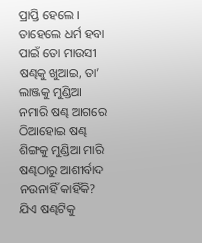ପ୍ରାପ୍ତି ହେଲେ । ତାହେଲେ ଧର୍ମ ହବା ପାଇଁ ତୋ ମାଉସୀ ଷଣ୍ଢକୁ ଖୁଆଇ, ତା’ ଲାଞ୍ଜକୁ ମୁଣ୍ଡିଆ ନମାରି ଷଣ୍ଢ ଆଗରେ ଠିଆହୋଇ ଷଣ୍ଢ ଶିଙ୍ଗକୁ ମୁଣ୍ଡିଆ ମାରି ଷଣ୍ଢଠାରୁ ଆଶୀର୍ବାଦ ନଉନାହିଁ କାହିଁକି? ଯିଏ ଷଣ୍ଢଟିକୁ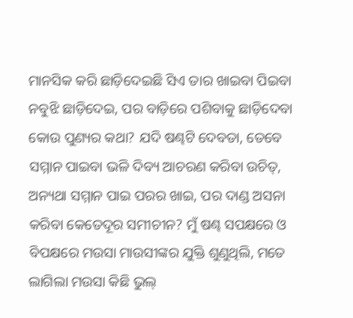ମାନସିକ କରି ଛାଡ଼ିଦେଇଛି ସିଏ ତାର ଖାଇବା ପିଇବା ନବୁଝି ଛାଡ଼ିଦେଇ, ପର ବାଡ଼ିରେ ପଶିବାକୁ ଛାଡ଼ିଦେବା କୋଉ ପୁଣ୍ୟର କଥା? ଯଦି ଷଣ୍ଢଟି ଦେବତା, ତେବେ ସମ୍ମାନ ପାଇବା ଭଳି ଦିବ୍ୟ ଆଚରଣ କରିବା ଉଚିତ୍, ଅନ୍ୟଥା ସମ୍ମାନ ପାଇ ପରର ଖାଇ, ପର ଦାଣ୍ଡ ଅସନା କରିବା କେତେଦୂର ସମୀଚୀନ? ମୁଁ ଷଣ୍ଢ ସପକ୍ଷରେ ଓ ବିପକ୍ଷରେ ମଉସା ମାଉସୀଙ୍କର ଯୁକ୍ତି ଶୁଣୁଥିଲି, ମତେ ଲାଗିଲା ମଉସା କିଛି ଭୁଲ୍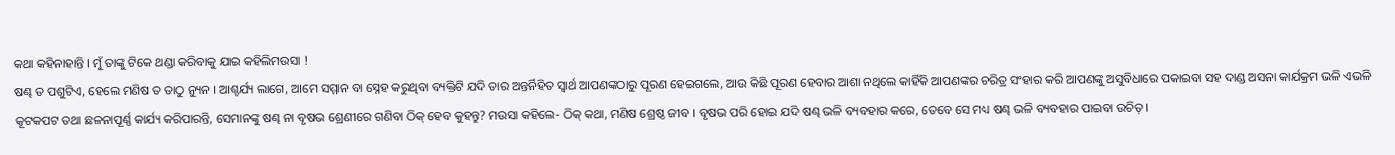କଥା କହିନାହାନ୍ତି । ମୁଁ ତାଙ୍କୁ ଟିକେ ଥଣ୍ଡା କରିବାକୁ ଯାଇ କହିଲିମଉସା !
ଷଣ୍ଢ ତ ପଶୁଟିଏ, ହେଲେ ମଣିଷ ତ ତାଠୁ ନ୍ୟୁନ । ଆଶ୍ଚର୍ଯ୍ୟ ଲାଗେ, ଆମେ ସମ୍ମାନ ବା ସ୍ନେହ କରୁଥିବା ବ୍ୟକ୍ତିଟି ଯଦି ତାର ଅନ୍ତର୍ନିହିତ ସ୍ୱାର୍ଥ ଆପଣଙ୍କଠାରୁ ପୂରଣ ହେଇଗଲେ, ଆଉ କିଛି ପୂରଣ ହେବାର ଆଶା ନଥିଲେ କାହିଁକି ଆପଣଙ୍କର ଚରିତ୍ର ସଂହାର କରି ଆପଣଙ୍କୁ ଅସୁବିଧାରେ ପକାଇବା ସହ ଦାଣ୍ଡ ଅସନା କାର୍ଯକ୍ରମ ଭଳି ଏଭଳି କୂଟକପଟ ତଥା ଛଳନାପୂର୍ଣ୍ଣ କାର୍ଯ୍ୟ କରିପାରନ୍ତି, ସେମାନଙ୍କୁ ଷଣ୍ଢ ନା ବୃଷଭ ଶ୍ରେଣୀରେ ଗଣିବା ଠିକ୍ ହେବ କୁହନ୍ତୁ? ମଉସା କହିଲେ- ଠିକ୍ କଥା, ମଣିଷ ଶ୍ରେଷ୍ଠ ଜୀବ । ବୃଷଭ ପରି ହୋଇ ଯଦି ଷଣ୍ଢ ଭଳି ବ୍ୟବହାର କରେ, ତେବେ ସେ ମଧ୍ୟ ଷଣ୍ଢ ଭଳି ବ୍ୟବହାର ପାଇବା ଉଚିତ୍ ।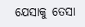ଯେସାକୁ ତେସା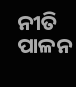ନୀତି ପାଳନ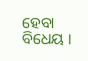ହେବା ବିଧେୟ ।